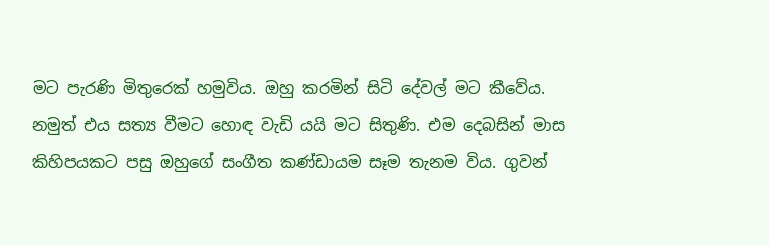මට පැරණි මිතුරෙක් හමුවිය. ඔහු කරමින් සිටි දේවල් මට කීවේය. නමුත් එය සත්‍ය වීමට හොඳ වැඩි යයි මට සිතුණි. එම දෙබසින් මාස කිහිපයකට පසු ඔහුගේ සංගීත කණ්ඩායම සෑම තැනම විය. ගුවන්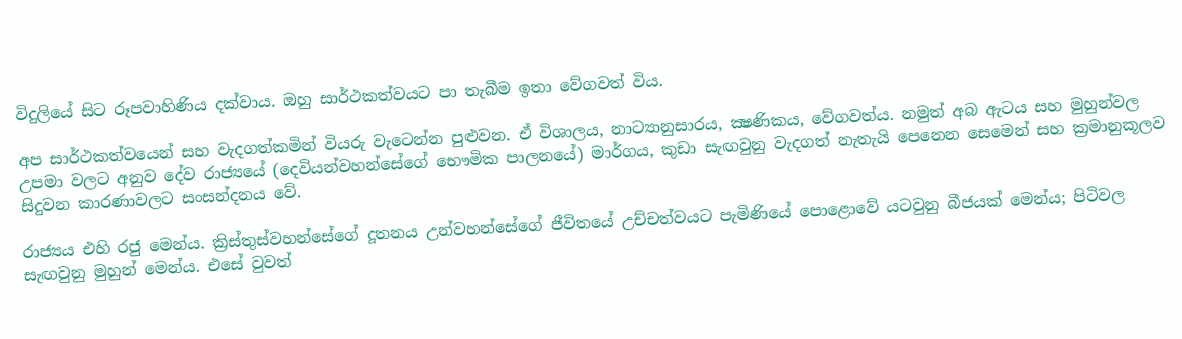විදුලියේ සිට රූපවාහිණිය දක්වාය. ඔහු සාර්ථකත්වයට පා තැබීම ඉතා වේගවත් විය.

අප සාර්ථකත්වයෙන් සහ වැදගත්කමින් වියරු වැටෙන්න පුළුවන. ඒ විශාලය, නාට්‍යානුසාරය, ක්‍ෂණිකය, වේගවත්ය. නමුත් අබ ඇටය සහ මුහුන්වල උපමා වලට අනුව දේව රාජ්‍යයේ (දෙවියන්වහන්සේගේ භෞමික පාලනයේ) මාර්ගය, කුඩා සැඟවුනු වැදගත් නැතැයි පෙනෙන සෙමෙන් සහ ක්‍රමානුකූලව සිදුවන කාරණාවලට සංසන්දනය වේ.

රාජ්‍යය එහි රජු මෙන්ය. ක්‍රිස්තුස්වහන්සේගේ දූතනය උන්වහන්සේගේ ජීවිතයේ උච්චත්වයට පැමිණියේ පොළොවේ යටවුනු බීජයක් මෙන්ය; පිටිවල සැඟවුනු මුහුන් මෙන්ය. එසේ වුවත්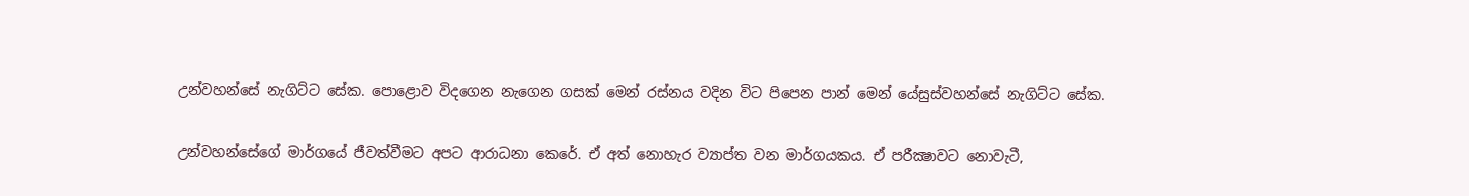උන්වහන්සේ නැගිට්ට සේක. පොළොව විදගෙන නැගෙන ගසක් මෙන් රස්නය වදින විට පිපෙන පාන් මෙන් යේසුස්වහන්සේ නැගිට්ට සේක.

උන්වහන්සේගේ මාර්ගයේ ජීවත්වීමට අපට ආරාධනා කෙරේ. ඒ අත් නොහැර ව්‍යාප්ත වන මාර්ගයකය. ඒ පරීක්‍ෂාවට නොවැටී,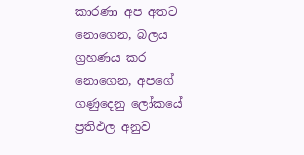කාරණා අප අතට නොගෙන, බලය ග්‍රහණය කර නොගෙන, අපගේ ගණුදෙනු ලෝකයේ ප්‍රතිඵල අනුව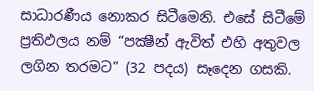සාධාරණීය නොකර සිටීමෙනි. එසේ සිටීමේ ප්‍රතිඵලය නම් “පක්‍ෂීන් ඇවිත් එහි අතුවල ලගින තරමට” (32 පදය) සෑදෙන ගසකි.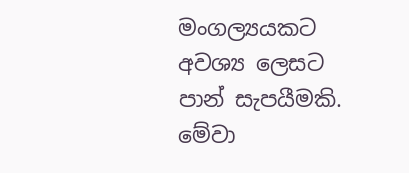මංගල්‍යයකට අවශ්‍ය ලෙසට පාන් සැපයීමකි. මේවා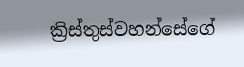ක්‍රිස්තුස්වහන්සේගේ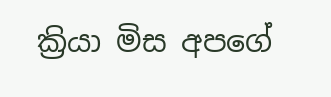ක්‍රියා මිස අපගේ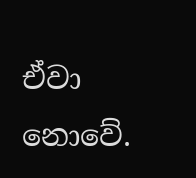ඒවා නොවේ.